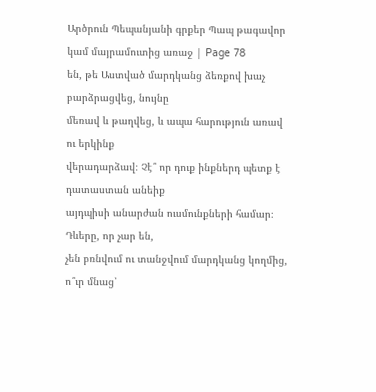Արծրուն Պեպանյանի գրքեր Պապ թագավոր կամ մայրամուտից առաջ | Page 78
են, թե Աստված մարդկանց ձեռքով խաչ բարձրացվեց, նույնը
մեռավ և թաղվեց, և ապա հարություն առավ ու երկինք
վերադարձավ։ Չէ՞ որ դուք ինքներդ պետք է դատաստան անեիք
այդպիսի անարժան ուսմունքների համար։ Դևերը, որ չար են,
չեն բռնվում ու տանջվում մարդկանց կողմից, ո՞ւր մնաց՝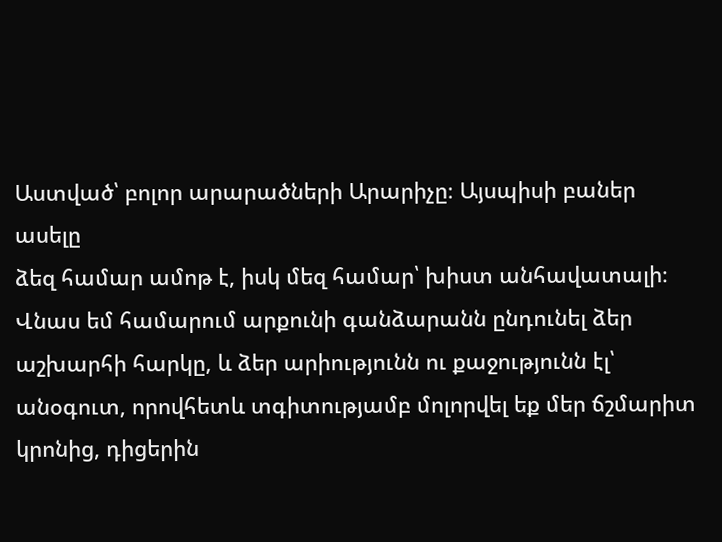Աստված՝ բոլոր արարածների Արարիչը։ Այսպիսի բաներ ասելը
ձեզ համար ամոթ է, իսկ մեզ համար՝ խիստ անհավատալի։
Վնաս եմ համարում արքունի գանձարանն ընդունել ձեր
աշխարհի հարկը, և ձեր արիությունն ու քաջությունն էլ՝
անօգուտ, որովհետև տգիտությամբ մոլորվել եք մեր ճշմարիտ
կրոնից, դիցերին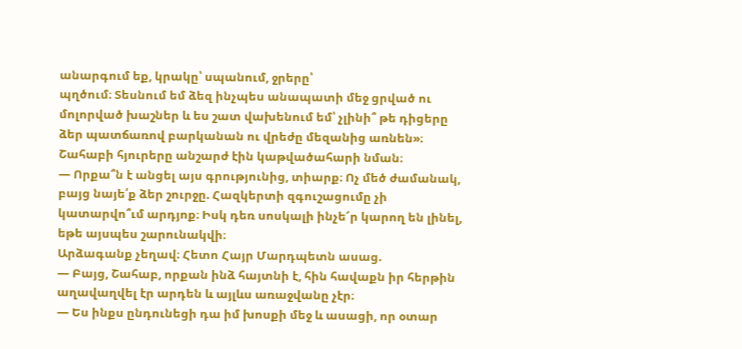անարգում եք, կրակը՝ սպանում, ջրերը՝
պղծում։ Տեսնում եմ ձեզ ինչպես անապատի մեջ ցրված ու
մոլորված խաշներ և ես շատ վախենում եմ՝ չլինի՞ թե դիցերը
ձեր պատճառով բարկանան ու վրեժը մեզանից առնեն»։
Շահաբի հյուրերը անշարժ էին կաթվածահարի նման։
— Որքա՞ն է անցել այս գրությունից, տիարք։ Ոչ մեծ ժամանակ,
բայց նայե՛ք ձեր շուրջը. Հազկերտի զգուշացումը չի
կատարվո՞ւմ արդյոք։ Իսկ դեռ սոսկալի ինչե՜ր կարող են լինել,
եթե այսպես շարունակվի։
Արձագանք չեղավ։ Հետո Հայր Մարդպետն ասաց.
— Բայց, Շահաբ, որքան ինձ հայտնի է, հին հավաքն իր հերթին
աղավաղվել էր արդեն և այլևս առաջվանը չէր։
— Ես ինքս ընդունեցի դա իմ խոսքի մեջ և ասացի, որ օտար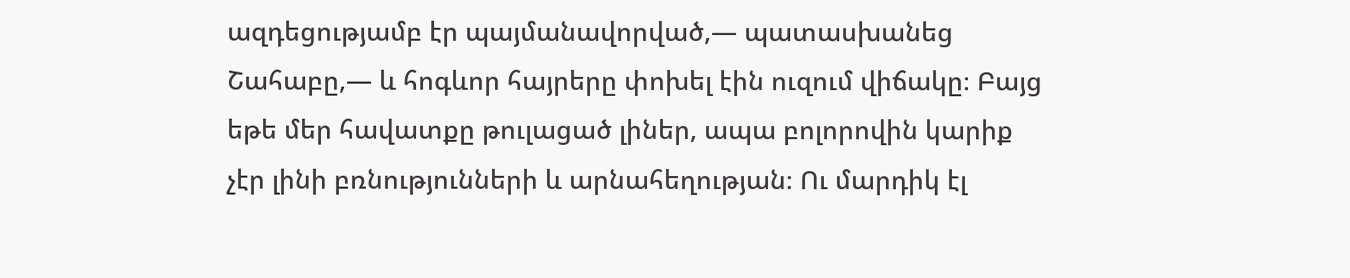ազդեցությամբ էր պայմանավորված,— պատասխանեց
Շահաբը,— և հոգևոր հայրերը փոխել էին ուզում վիճակը։ Բայց
եթե մեր հավատքը թուլացած լիներ, ապա բոլորովին կարիք
չէր լինի բռնությունների և արնահեղության։ Ու մարդիկ էլ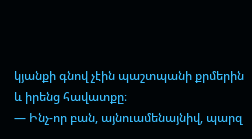կյանքի գնով չէին պաշտպանի քրմերին և իրենց հավատքը։
— Ինչ-որ բան, այնուամենայնիվ, պարզ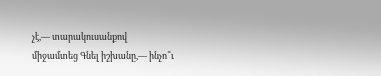չէ,— տարակուսանքով
միջամտեց Գնել իշխանը,— ինչո՞ւ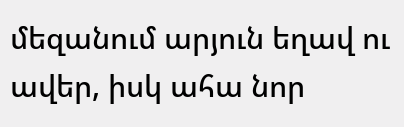մեզանում արյուն եղավ ու
ավեր, իսկ ահա նոր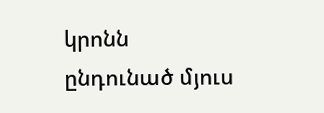կրոնն ընդունած մյուս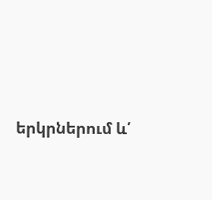երկրներում և՛